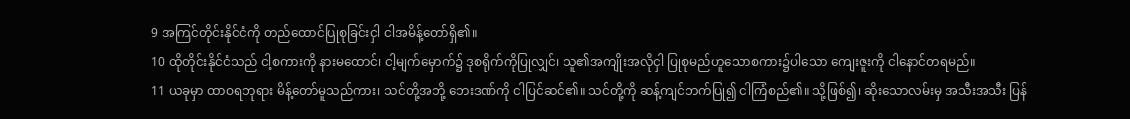9 အကြင်တိုင်းနိုင်ငံကို တည်ထောင်ပြုစုခြင်းငှါ ငါအမိန့်တော်ရှိ၏။
10 ထိုတိုင်းနိုင်ငံသည် ငါ့စကားကို နားမထောင်၊ ငါ့မျက်မှောက်၌ ဒုစရိုက်ကိုပြုလျှင်၊ သူ၏အကျိုးအလိုငှါ ပြုစုမည်ဟူသောစကား၌ပါသော ကျေးဇူးကို ငါနောင်တရမည်။
11 ယခုမှာ ထာဝရဘုရား မိန့်တော်မူသည်ကား၊ သင်တို့အဘို့ ဘေးဒဏ်ကို ငါပြင်ဆင်၏။ သင်တို့ကို ဆန့်ကျင်ဘက်ပြု၍ ငါကြံစည်၏။ သို့ဖြစ်၍၊ ဆိုးသောလမ်းမှ အသီးအသီး ပြန်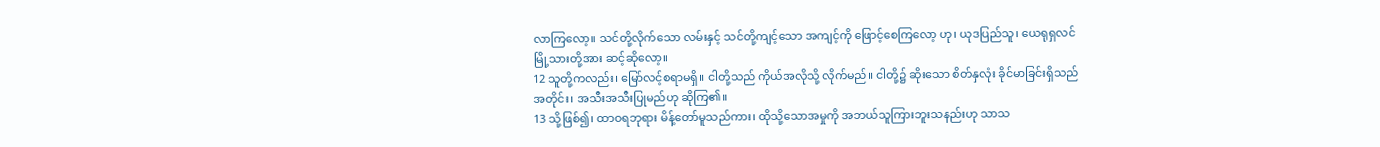လာကြလော့။ သင်တို့လိုက်သော လမ်းနှင့် သင်တို့ကျင့်သော အကျင့်ကို ဖြောင့်စေကြလော့ ဟု၊ ယုဒပြည်သူ၊ ယေရုရှလင်မြို့သားတို့အား ဆင့်ဆိုလော့။
12 သူတို့ကလည်း၊ မြော်လင့်စရာမရှိ။ ငါတို့သည် ကိုယ်အလိုသို့ လိုက်မည်။ ငါတို့၌ ဆိုးသော စိတ်နှလုံး ခိုင်မာခြင်းရှိသည်အတိုင်း၊ အသီးအသီးပြုမည်ဟု ဆိုကြ၏။
13 သို့ဖြစ်၍၊ ထာဝရဘုရား မိန့်တော်မူသည်ကား၊ ထိုသို့သောအမှုကို အဘယ်သူကြားဘူးသနည်းဟု သာသ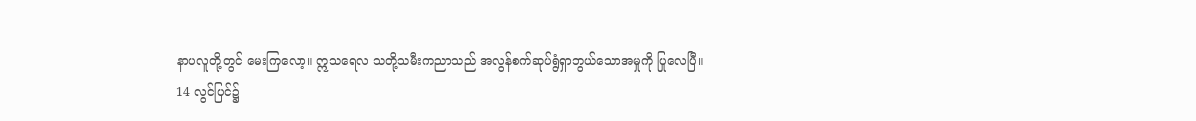နာပလူတို့တွင် မေးကြလော့။ ဣသရေလ သတို့သမီးကညာသည် အလွန်စက်ဆုပ်ရွံရှာဘွယ်သောအမှုကို ပြုလေပြီ။
14 လွင်ပြင်၌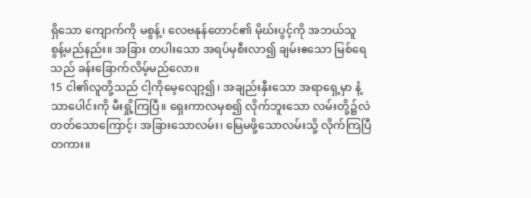ရှိသော ကျောက်ကို မစွန့်၊ လေဗနုန်တောင်၏ မိုဃ်းပွင့်ကို အဘယ်သူ စွန့်မည်နည်း။ အခြား တပါးသော အရပ်မှစီးလာ၍ ချမ်းဧသော မြစ်ရေသည် ခန်းခြောက်လိမ့်မည်လော။
15 ငါ၏လူတို့သည် ငါ့ကိုမေ့လျော့၍၊ အချည်းနှီးသော အရာရှေ့မှာ နံ့သာပေါင်းကို မီးရှို့ကြပြီ။ ရှေးကာလမှစ၍ လိုက်ဘူးသော လမ်းတို့၌လဲ တတ်သောကြောင့်၊ အခြားသောလမ်း၊ မြေမဖို့သောလမ်းသို့ လိုက်ကြပြီတကား။